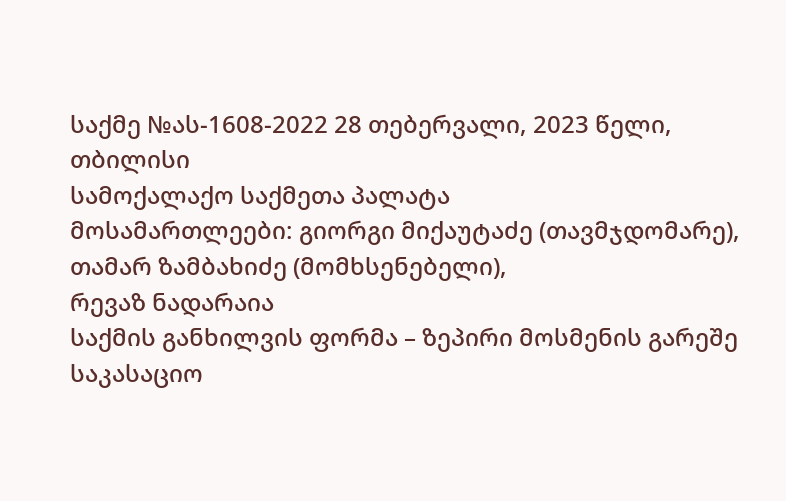საქმე №ას-1608-2022 28 თებერვალი, 2023 წელი,
თბილისი
სამოქალაქო საქმეთა პალატა
მოსამართლეები: გიორგი მიქაუტაძე (თავმჯდომარე),
თამარ ზამბახიძე (მომხსენებელი),
რევაზ ნადარაია
საქმის განხილვის ფორმა – ზეპირი მოსმენის გარეშე
საკასაციო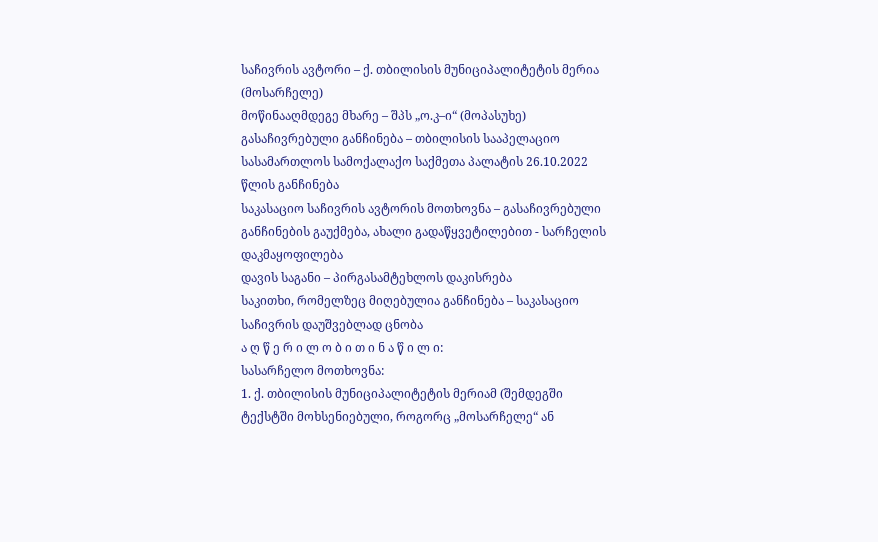საჩივრის ავტორი – ქ. თბილისის მუნიციპალიტეტის მერია (მოსარჩელე)
მოწინააღმდეგე მხარე – შპს „ო.კ–ი“ (მოპასუხე)
გასაჩივრებული განჩინება – თბილისის სააპელაციო სასამართლოს სამოქალაქო საქმეთა პალატის 26.10.2022 წლის განჩინება
საკასაციო საჩივრის ავტორის მოთხოვნა – გასაჩივრებული განჩინების გაუქმება, ახალი გადაწყვეტილებით - სარჩელის დაკმაყოფილება
დავის საგანი – პირგასამტეხლოს დაკისრება
საკითხი, რომელზეც მიღებულია განჩინება – საკასაციო საჩივრის დაუშვებლად ცნობა
ა ღ წ ე რ ი ლ ო ბ ი თ ი ნ ა წ ი ლ ი:
სასარჩელო მოთხოვნა:
1. ქ. თბილისის მუნიციპალიტეტის მერიამ (შემდეგში ტექსტში მოხსენიებული, როგორც „მოსარჩელე“ ან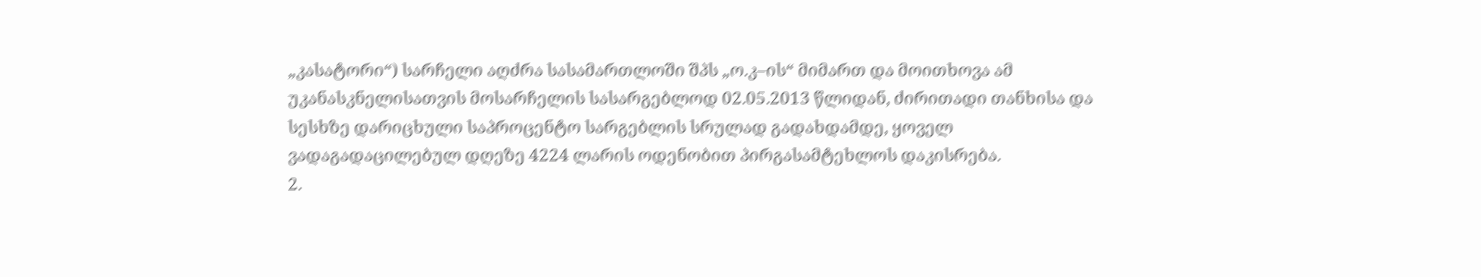„კასატორი“) სარჩელი აღძრა სასამართლოში შპს „ო.კ–ის“ მიმართ და მოითხოვა ამ უკანასკნელისათვის მოსარჩელის სასარგებლოდ 02.05.2013 წლიდან, ძირითადი თანხისა და სესხზე დარიცხული საპროცენტო სარგებლის სრულად გადახდამდე, ყოველ ვადაგადაცილებულ დღეზე 4224 ლარის ოდენობით პირგასამტეხლოს დაკისრება.
2.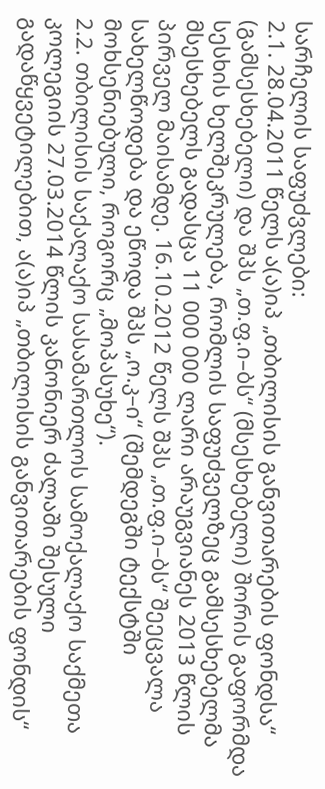სარჩელის საფუძვლები:
2.1. 28.04.2011 წელს ა(ა)იპ „თბილისის განვითარების ფონდსა“ (გამსესხებელი) და შპს „თ.ფ.ი–ბს“ (მსესხებელი) შორის გაფორმდა სესხის ხელშეკრულება, რომლის საფუძველზეც გამსესხებელმა მსესხებელს გადასცა 11 000 000 ლარი არაუგვიანეს 2013 წლის პირველ მაისამდე. 16.10.2012 წელს შპს „თ.ფ.ი–ბს“ შეეცვალა სახელწოდება და ეწოდა შპს „ო.კ–ი“ (შემდეგში ტექსტში მოხსენიებული, როგორც „მოპასუხე“).
2.2. თბილისის საქალაქო სასამართლოს სამოქალაქო საქმეთა კოლეგიის 27.03.2014 წლის კანონიერ ძალაში შესული გადაწყვეტილებით, ა(ა)იპ „თბილისის განვითარების ფონდის“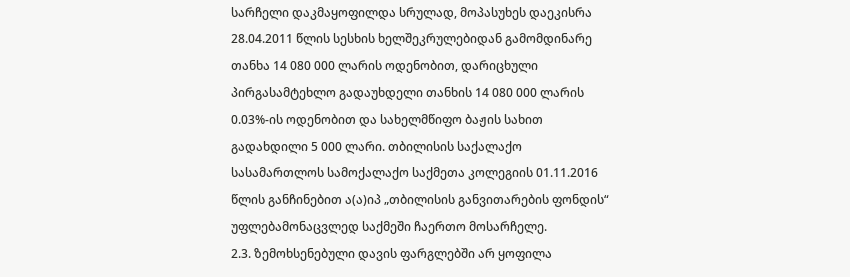სარჩელი დაკმაყოფილდა სრულად, მოპასუხეს დაეკისრა 28.04.2011 წლის სესხის ხელშეკრულებიდან გამომდინარე თანხა 14 080 000 ლარის ოდენობით, დარიცხული პირგასამტეხლო გადაუხდელი თანხის 14 080 000 ლარის 0.03%-ის ოდენობით და სახელმწიფო ბაჟის სახით გადახდილი 5 000 ლარი. თბილისის საქალაქო სასამართლოს სამოქალაქო საქმეთა კოლეგიის 01.11.2016 წლის განჩინებით ა(ა)იპ „თბილისის განვითარების ფონდის“ უფლებამონაცვლედ საქმეში ჩაერთო მოსარჩელე.
2.3. ზემოხსენებული დავის ფარგლებში არ ყოფილა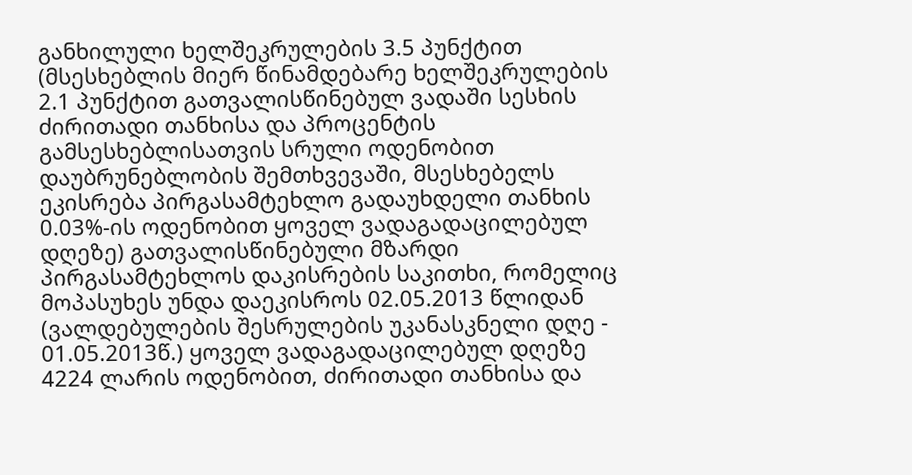განხილული ხელშეკრულების 3.5 პუნქტით (მსესხებლის მიერ წინამდებარე ხელშეკრულების 2.1 პუნქტით გათვალისწინებულ ვადაში სესხის ძირითადი თანხისა და პროცენტის გამსესხებლისათვის სრული ოდენობით დაუბრუნებლობის შემთხვევაში, მსესხებელს ეკისრება პირგასამტეხლო გადაუხდელი თანხის 0.03%-ის ოდენობით ყოველ ვადაგადაცილებულ დღეზე) გათვალისწინებული მზარდი პირგასამტეხლოს დაკისრების საკითხი, რომელიც მოპასუხეს უნდა დაეკისროს 02.05.2013 წლიდან (ვალდებულების შესრულების უკანასკნელი დღე - 01.05.2013წ.) ყოველ ვადაგადაცილებულ დღეზე 4224 ლარის ოდენობით, ძირითადი თანხისა და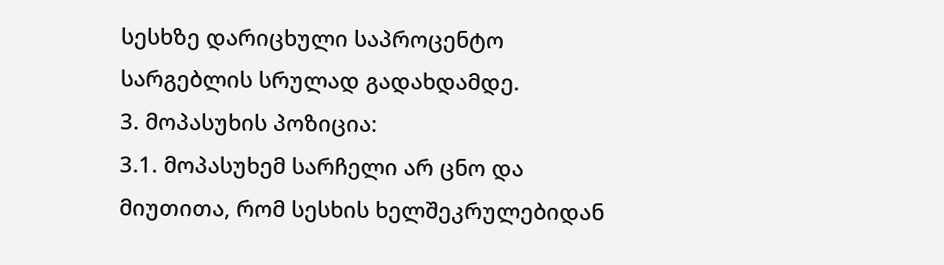სესხზე დარიცხული საპროცენტო სარგებლის სრულად გადახდამდე.
3. მოპასუხის პოზიცია:
3.1. მოპასუხემ სარჩელი არ ცნო და მიუთითა, რომ სესხის ხელშეკრულებიდან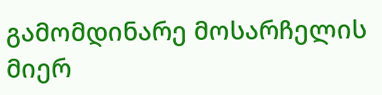გამომდინარე მოსარჩელის მიერ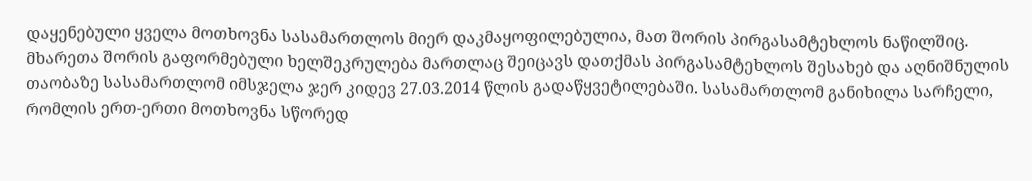დაყენებული ყველა მოთხოვნა სასამართლოს მიერ დაკმაყოფილებულია, მათ შორის პირგასამტეხლოს ნაწილშიც. მხარეთა შორის გაფორმებული ხელშეკრულება მართლაც შეიცავს დათქმას პირგასამტეხლოს შესახებ და აღნიშნულის თაობაზე სასამართლომ იმსჯელა ჯერ კიდევ 27.03.2014 წლის გადაწყვეტილებაში. სასამართლომ განიხილა სარჩელი, რომლის ერთ-ერთი მოთხოვნა სწორედ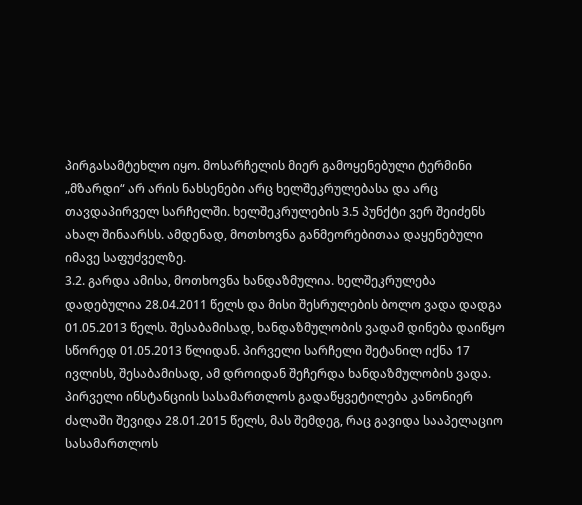პირგასამტეხლო იყო. მოსარჩელის მიერ გამოყენებული ტერმინი „მზარდი“ არ არის ნახსენები არც ხელშეკრულებასა და არც თავდაპირველ სარჩელში. ხელშეკრულების 3.5 პუნქტი ვერ შეიძენს ახალ შინაარსს. ამდენად, მოთხოვნა განმეორებითაა დაყენებული იმავე საფუძველზე.
3.2. გარდა ამისა, მოთხოვნა ხანდაზმულია. ხელშეკრულება დადებულია 28.04.2011 წელს და მისი შესრულების ბოლო ვადა დადგა 01.05.2013 წელს. შესაბამისად, ხანდაზმულობის ვადამ დინება დაიწყო სწორედ 01.05.2013 წლიდან. პირველი სარჩელი შეტანილ იქნა 17 ივლისს, შესაბამისად, ამ დროიდან შეჩერდა ხანდაზმულობის ვადა. პირველი ინსტანციის სასამართლოს გადაწყვეტილება კანონიერ ძალაში შევიდა 28.01.2015 წელს, მას შემდეგ, რაც გავიდა სააპელაციო სასამართლოს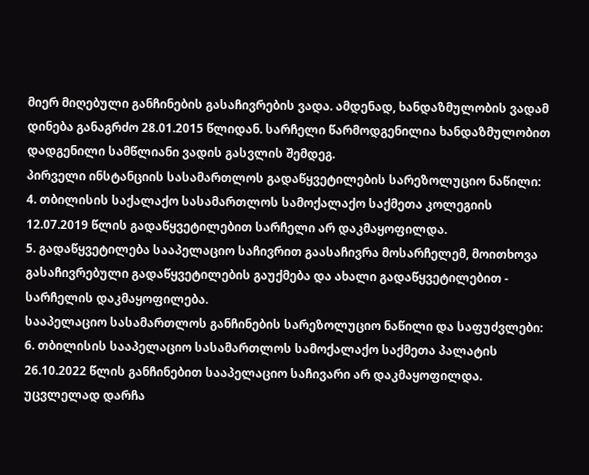მიერ მიღებული განჩინების გასაჩივრების ვადა. ამდენად, ხანდაზმულობის ვადამ დინება განაგრძო 28.01.2015 წლიდან. სარჩელი წარმოდგენილია ხანდაზმულობით დადგენილი სამწლიანი ვადის გასვლის შემდეგ.
პირველი ინსტანციის სასამართლოს გადაწყვეტილების სარეზოლუციო ნაწილი:
4. თბილისის საქალაქო სასამართლოს სამოქალაქო საქმეთა კოლეგიის 12.07.2019 წლის გადაწყვეტილებით სარჩელი არ დაკმაყოფილდა.
5. გადაწყვეტილება სააპელაციო საჩივრით გაასაჩივრა მოსარჩელემ, მოითხოვა გასაჩივრებული გადაწყვეტილების გაუქმება და ახალი გადაწყვეტილებით - სარჩელის დაკმაყოფილება.
სააპელაციო სასამართლოს განჩინების სარეზოლუციო ნაწილი და საფუძვლები:
6. თბილისის სააპელაციო სასამართლოს სამოქალაქო საქმეთა პალატის 26.10.2022 წლის განჩინებით სააპელაციო საჩივარი არ დაკმაყოფილდა. უცვლელად დარჩა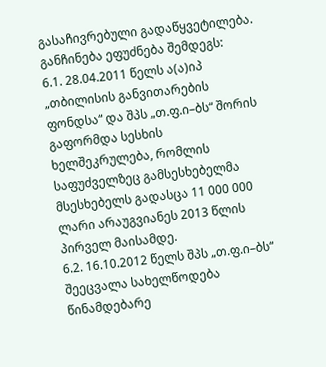გასაჩივრებული გადაწყვეტილება. განჩინება ეფუძნება შემდეგს:
6.1. 28.04.2011 წელს ა(ა)იპ „თბილისის განვითარების ფონდსა“ და შპს „თ.ფ.ი–ბს“ შორის გაფორმდა სესხის ხელშეკრულება, რომლის საფუძველზეც გამსესხებელმა მსესხებელს გადასცა 11 000 000 ლარი არაუგვიანეს 2013 წლის პირველ მაისამდე.
6.2. 16.10.2012 წელს შპს „თ.ფ.ი–ბს“ შეეცვალა სახელწოდება წინამდებარე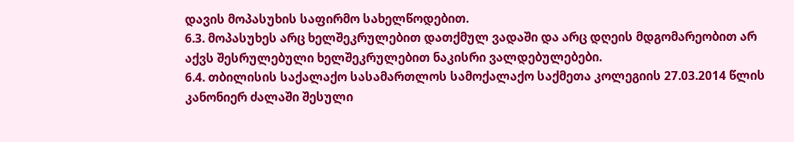დავის მოპასუხის საფირმო სახელწოდებით.
6.3. მოპასუხეს არც ხელშეკრულებით დათქმულ ვადაში და არც დღეის მდგომარეობით არ აქვს შესრულებული ხელშეკრულებით ნაკისრი ვალდებულებები.
6.4. თბილისის საქალაქო სასამართლოს სამოქალაქო საქმეთა კოლეგიის 27.03.2014 წლის კანონიერ ძალაში შესული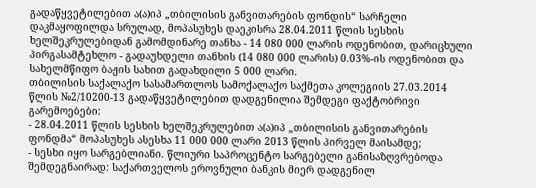გადაწყვეტილებით ა(ა)იპ „თბილისის განვითარების ფონდის“ სარჩელი დაკმაყოფილდა სრულად, მოპასუხეს დაეკისრა 28.04.2011 წლის სესხის ხელშეკრულებიდან გამომდინარე თანხა - 14 080 000 ლარის ოდენობით, დარიცხული პირგასამტეხლო - გადაუხდელი თანხის (14 080 000 ლარის) 0.03%-ის ოდენობით და სახელმწიფო ბაჟის სახით გადახდილი 5 000 ლარი.
თბილისის საქალაქო სასამართლოს სამოქალაქო საქმეთა კოლეგიის 27.03.2014 წლის №2/10200-13 გადაწყვეტილებით დადგენილია შემდეგი ფაქტობრივი გარემოებები:
- 28.04.2011 წლის სესხის ხელშეკრულებით ა(ა)იპ „თბილისის განვითარების ფონდმა“ მოპასუხეს ასესხა 11 000 000 ლარი 2013 წლის პირველ მაისამდე;
- სესხი იყო სარგებლიანი. წლიური საპროცენტო სარგებელი განისაზღვრებოდა შემდეგნაირად: საქართველოს ეროვნული ბანკის მიერ დადგენილ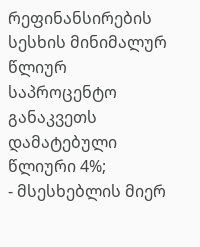რეფინანსირების სესხის მინიმალურ წლიურ საპროცენტო განაკვეთს დამატებული წლიური 4%;
- მსესხებლის მიერ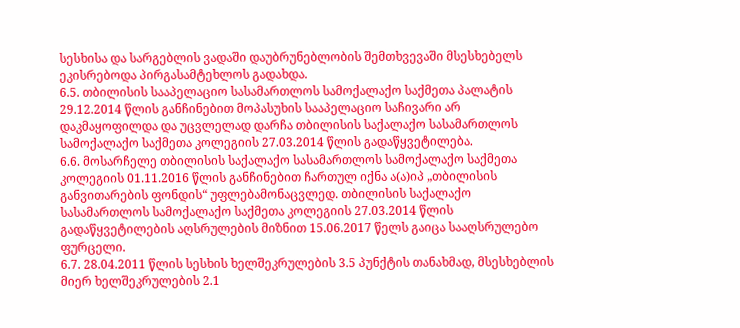სესხისა და სარგებლის ვადაში დაუბრუნებლობის შემთხვევაში მსესხებელს ეკისრებოდა პირგასამტეხლოს გადახდა.
6.5. თბილისის სააპელაციო სასამართლოს სამოქალაქო საქმეთა პალატის 29.12.2014 წლის განჩინებით მოპასუხის სააპელაციო საჩივარი არ დაკმაყოფილდა და უცვლელად დარჩა თბილისის საქალაქო სასამართლოს სამოქალაქო საქმეთა კოლეგიის 27.03.2014 წლის გადაწყვეტილება.
6.6. მოსარჩელე თბილისის საქალაქო სასამართლოს სამოქალაქო საქმეთა კოლეგიის 01.11.2016 წლის განჩინებით ჩართულ იქნა ა(ა)იპ „თბილისის განვითარების ფონდის“ უფლებამონაცვლედ. თბილისის საქალაქო სასამართლოს სამოქალაქო საქმეთა კოლეგიის 27.03.2014 წლის გადაწყვეტილების აღსრულების მიზნით 15.06.2017 წელს გაიცა სააღსრულებო ფურცელი.
6.7. 28.04.2011 წლის სესხის ხელშეკრულების 3.5 პუნქტის თანახმად, მსესხებლის მიერ ხელშეკრულების 2.1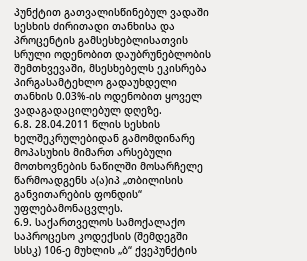პუნქტით გათვალისწინებულ ვადაში სესხის ძირითადი თანხისა და პროცენტის გამსესხებლისათვის სრული ოდენობით დაუბრუნებლობის შემთხვევაში, მსესხებელს ეკისრება პირგასამტეხლო გადაუხდელი თანხის 0.03%-ის ოდენობით ყოველ ვადაგადაცილებულ დღეზე.
6.8. 28.04.2011 წლის სესხის ხელშეკრულებიდან გამომდინარე მოპასუხის მიმართ არსებული მოთხოვნების ნაწილში მოსარჩელე წარმოადგენს ა(ა)იპ „თბილისის განვითარების ფონდის“ უფლებამონაცვლეს.
6.9. საქართველოს სამოქალაქო საპროცესო კოდექსის (შემდეგში სსსკ) 106-ე მუხლის „ბ“ ქვეპუნქტის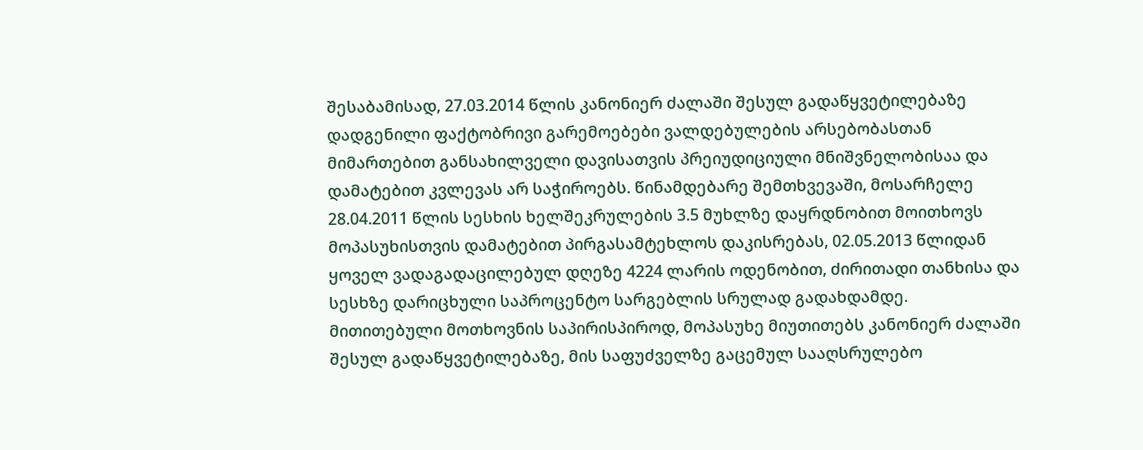შესაბამისად, 27.03.2014 წლის კანონიერ ძალაში შესულ გადაწყვეტილებაზე დადგენილი ფაქტობრივი გარემოებები ვალდებულების არსებობასთან მიმართებით განსახილველი დავისათვის პრეიუდიციული მნიშვნელობისაა და დამატებით კვლევას არ საჭიროებს. წინამდებარე შემთხვევაში, მოსარჩელე 28.04.2011 წლის სესხის ხელშეკრულების 3.5 მუხლზე დაყრდნობით მოითხოვს მოპასუხისთვის დამატებით პირგასამტეხლოს დაკისრებას, 02.05.2013 წლიდან ყოველ ვადაგადაცილებულ დღეზე 4224 ლარის ოდენობით, ძირითადი თანხისა და სესხზე დარიცხული საპროცენტო სარგებლის სრულად გადახდამდე. მითითებული მოთხოვნის საპირისპიროდ, მოპასუხე მიუთითებს კანონიერ ძალაში შესულ გადაწყვეტილებაზე, მის საფუძველზე გაცემულ სააღსრულებო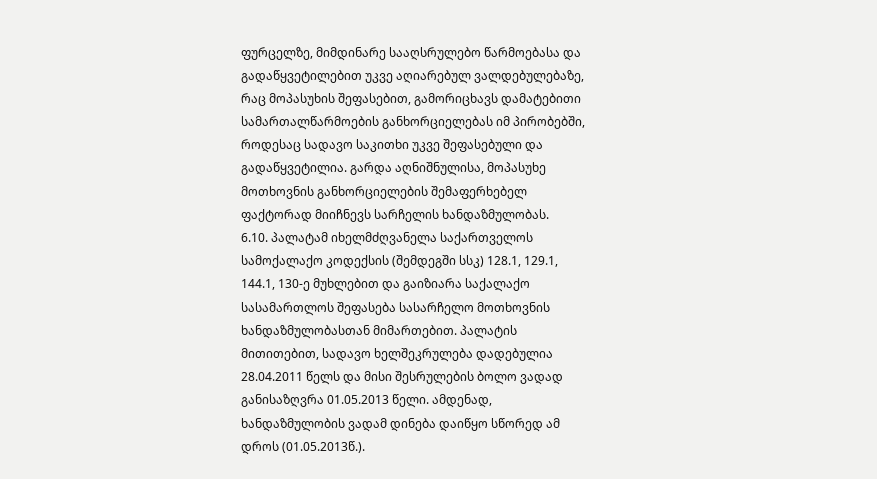ფურცელზე, მიმდინარე სააღსრულებო წარმოებასა და გადაწყვეტილებით უკვე აღიარებულ ვალდებულებაზე, რაც მოპასუხის შეფასებით, გამორიცხავს დამატებითი სამართალწარმოების განხორციელებას იმ პირობებში, როდესაც სადავო საკითხი უკვე შეფასებული და გადაწყვეტილია. გარდა აღნიშნულისა, მოპასუხე მოთხოვნის განხორციელების შემაფერხებელ ფაქტორად მიიჩნევს სარჩელის ხანდაზმულობას.
6.10. პალატამ იხელმძღვანელა საქართველოს სამოქალაქო კოდექსის (შემდეგში სსკ) 128.1, 129.1, 144.1, 130-ე მუხლებით და გაიზიარა საქალაქო სასამართლოს შეფასება სასარჩელო მოთხოვნის ხანდაზმულობასთან მიმართებით. პალატის მითითებით, სადავო ხელშეკრულება დადებულია 28.04.2011 წელს და მისი შესრულების ბოლო ვადად განისაზღვრა 01.05.2013 წელი. ამდენად, ხანდაზმულობის ვადამ დინება დაიწყო სწორედ ამ დროს (01.05.2013წ.).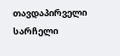თავდაპირველი სარჩელი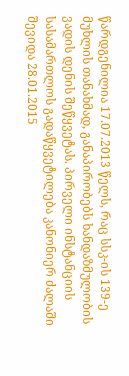წარდგენილია 17.07.2013 წელს, რაც სსკ-ის 139-ე მუხლის თანახმად, განაპირობებს ხანდაზმულობის ვადის დენის შეწყვეტას. პირველი ინსტანციის სასამართლოს გადაწყვეტილება კანონიერ ძალაში შევიდა 28.01.2015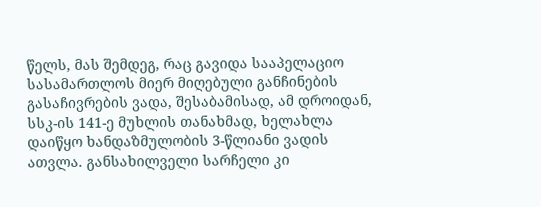წელს, მას შემდეგ, რაც გავიდა სააპელაციო სასამართლოს მიერ მიღებული განჩინების გასაჩივრების ვადა, შესაბამისად, ამ დროიდან, სსკ-ის 141-ე მუხლის თანახმად, ხელახლა დაიწყო ხანდაზმულობის 3-წლიანი ვადის ათვლა. განსახილველი სარჩელი კი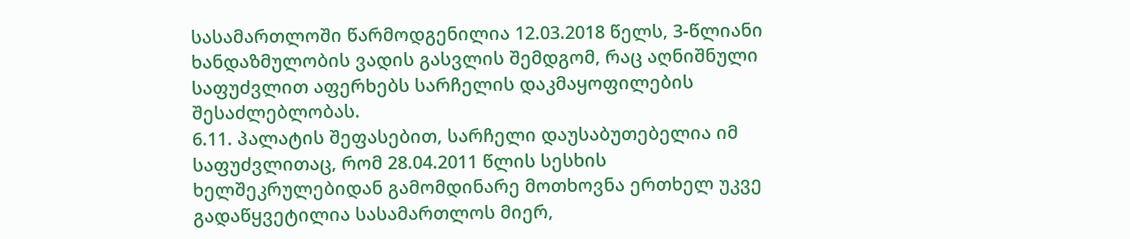სასამართლოში წარმოდგენილია 12.03.2018 წელს, 3-წლიანი ხანდაზმულობის ვადის გასვლის შემდგომ, რაც აღნიშნული საფუძვლით აფერხებს სარჩელის დაკმაყოფილების შესაძლებლობას.
6.11. პალატის შეფასებით, სარჩელი დაუსაბუთებელია იმ საფუძვლითაც, რომ 28.04.2011 წლის სესხის ხელშეკრულებიდან გამომდინარე მოთხოვნა ერთხელ უკვე გადაწყვეტილია სასამართლოს მიერ,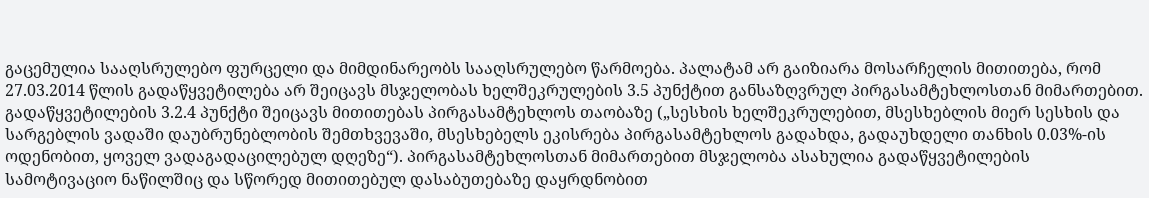გაცემულია სააღსრულებო ფურცელი და მიმდინარეობს სააღსრულებო წარმოება. პალატამ არ გაიზიარა მოსარჩელის მითითება, რომ 27.03.2014 წლის გადაწყვეტილება არ შეიცავს მსჯელობას ხელშეკრულების 3.5 პუნქტით განსაზღვრულ პირგასამტეხლოსთან მიმართებით. გადაწყვეტილების 3.2.4 პუნქტი შეიცავს მითითებას პირგასამტეხლოს თაობაზე („სესხის ხელშეკრულებით, მსესხებლის მიერ სესხის და სარგებლის ვადაში დაუბრუნებლობის შემთხვევაში, მსესხებელს ეკისრება პირგასამტეხლოს გადახდა, გადაუხდელი თანხის 0.03%-ის ოდენობით, ყოველ ვადაგადაცილებულ დღეზე“). პირგასამტეხლოსთან მიმართებით მსჯელობა ასახულია გადაწყვეტილების სამოტივაციო ნაწილშიც და სწორედ მითითებულ დასაბუთებაზე დაყრდნობით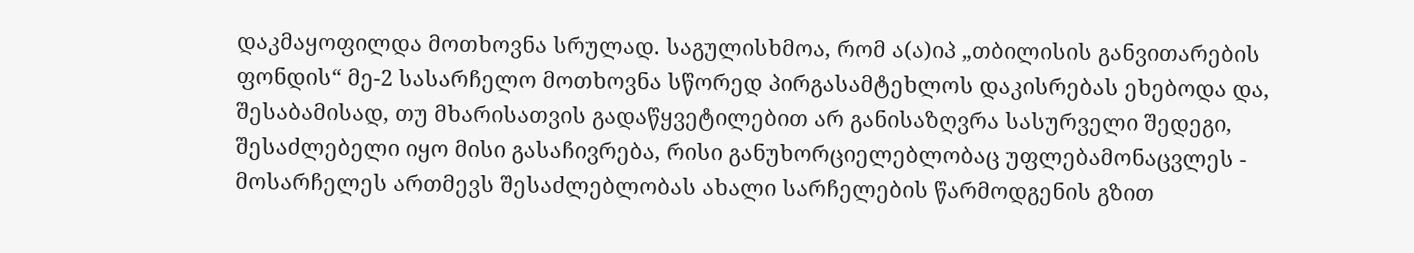დაკმაყოფილდა მოთხოვნა სრულად. საგულისხმოა, რომ ა(ა)იპ „თბილისის განვითარების ფონდის“ მე-2 სასარჩელო მოთხოვნა სწორედ პირგასამტეხლოს დაკისრებას ეხებოდა და, შესაბამისად, თუ მხარისათვის გადაწყვეტილებით არ განისაზღვრა სასურველი შედეგი, შესაძლებელი იყო მისი გასაჩივრება, რისი განუხორციელებლობაც უფლებამონაცვლეს - მოსარჩელეს ართმევს შესაძლებლობას ახალი სარჩელების წარმოდგენის გზით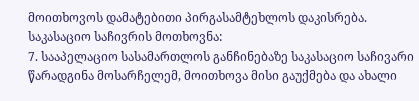მოითხოვოს დამატებითი პირგასამტეხლოს დაკისრება.
საკასაციო საჩივრის მოთხოვნა:
7. სააპელაციო სასამართლოს განჩინებაზე საკასაციო საჩივარი წარადგინა მოსარჩელემ, მოითხოვა მისი გაუქმება და ახალი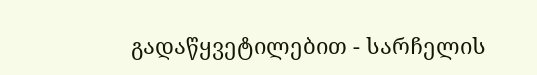გადაწყვეტილებით - სარჩელის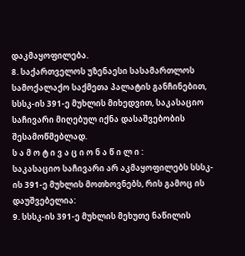დაკმაყოფილება.
8. საქართველოს უზენაესი სასამართლოს სამოქალაქო საქმეთა პალატის განჩინებით, სსსკ-ის 391-ე მუხლის მიხედვით, საკასაციო საჩივარი მიღებულ იქნა დასაშვებობის შესამოწმებლად.
ს ა მ ო ტ ი ვ ა ც ი ო ნ ა წ ი ლ ი :
საკასაციო საჩივარი არ აკმაყოფილებს სსსკ-ის 391-ე მუხლის მოთხოვნებს, რის გამოც ის დაუშვებელია:
9. სსსკ-ის 391-ე მუხლის მეხუთე ნაწილის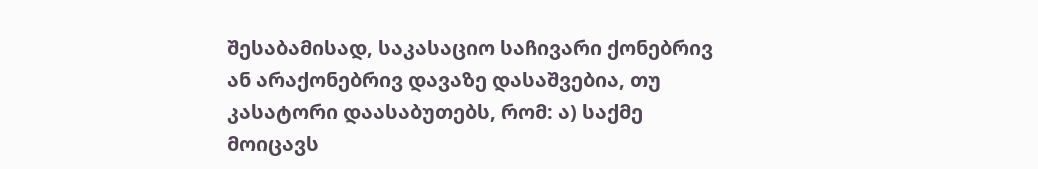შესაბამისად, საკასაციო საჩივარი ქონებრივ ან არაქონებრივ დავაზე დასაშვებია, თუ კასატორი დაასაბუთებს, რომ: ა) საქმე მოიცავს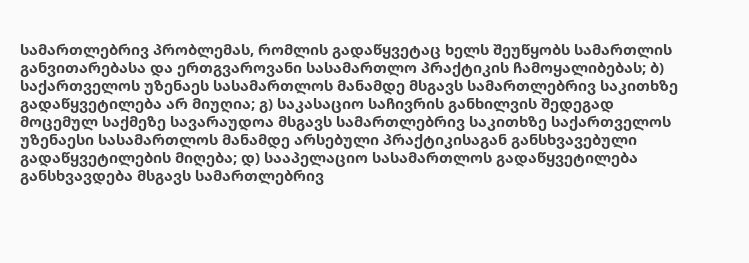სამართლებრივ პრობლემას, რომლის გადაწყვეტაც ხელს შეუწყობს სამართლის განვითარებასა და ერთგვაროვანი სასამართლო პრაქტიკის ჩამოყალიბებას; ბ) საქართველოს უზენაეს სასამართლოს მანამდე მსგავს სამართლებრივ საკითხზე გადაწყვეტილება არ მიუღია; გ) საკასაციო საჩივრის განხილვის შედეგად მოცემულ საქმეზე სავარაუდოა მსგავს სამართლებრივ საკითხზე საქართველოს უზენაესი სასამართლოს მანამდე არსებული პრაქტიკისაგან განსხვავებული გადაწყვეტილების მიღება; დ) სააპელაციო სასამართლოს გადაწყვეტილება განსხვავდება მსგავს სამართლებრივ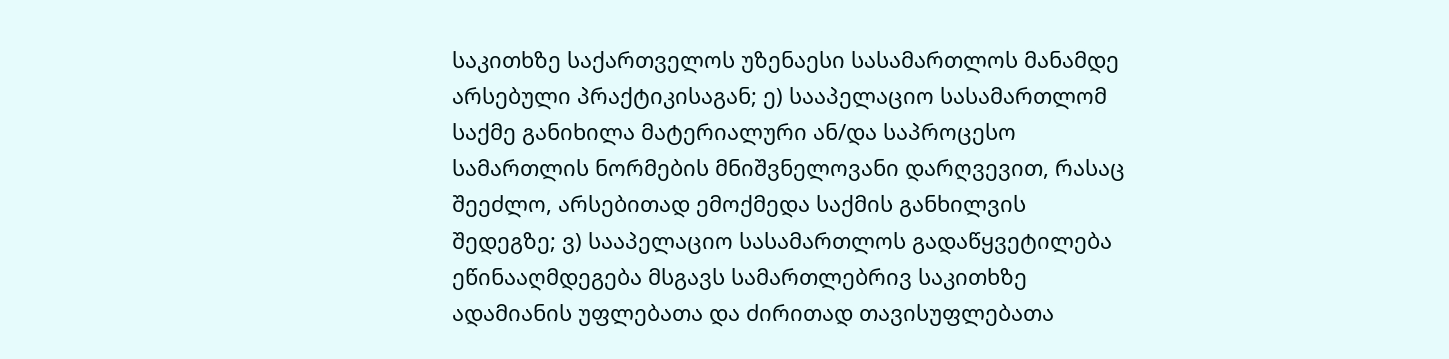საკითხზე საქართველოს უზენაესი სასამართლოს მანამდე არსებული პრაქტიკისაგან; ე) სააპელაციო სასამართლომ საქმე განიხილა მატერიალური ან/და საპროცესო სამართლის ნორმების მნიშვნელოვანი დარღვევით, რასაც შეეძლო, არსებითად ემოქმედა საქმის განხილვის შედეგზე; ვ) სააპელაციო სასამართლოს გადაწყვეტილება ეწინააღმდეგება მსგავს სამართლებრივ საკითხზე ადამიანის უფლებათა და ძირითად თავისუფლებათა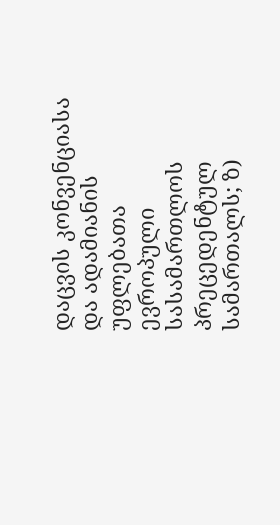დაცვის კონვენციასა და ადამიანის უფლებათა ევროპული სასამართლოს პრეცედენტულ სამართალს; ზ)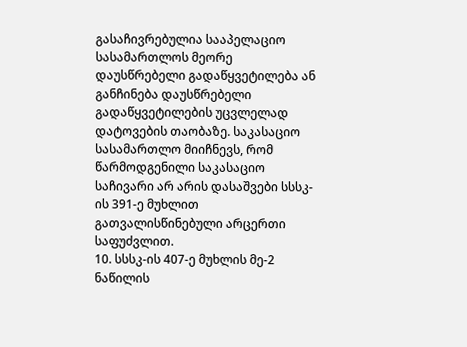გასაჩივრებულია სააპელაციო სასამართლოს მეორე დაუსწრებელი გადაწყვეტილება ან განჩინება დაუსწრებელი გადაწყვეტილების უცვლელად დატოვების თაობაზე. საკასაციო სასამართლო მიიჩნევს, რომ წარმოდგენილი საკასაციო საჩივარი არ არის დასაშვები სსსკ-ის 391-ე მუხლით გათვალისწინებული არცერთი საფუძვლით.
10. სსსკ-ის 407-ე მუხლის მე-2 ნაწილის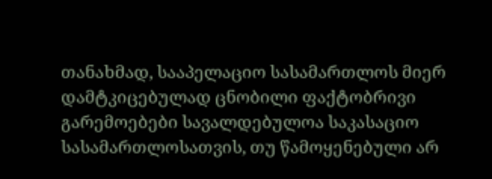თანახმად, სააპელაციო სასამართლოს მიერ დამტკიცებულად ცნობილი ფაქტობრივი გარემოებები სავალდებულოა საკასაციო სასამართლოსათვის, თუ წამოყენებული არ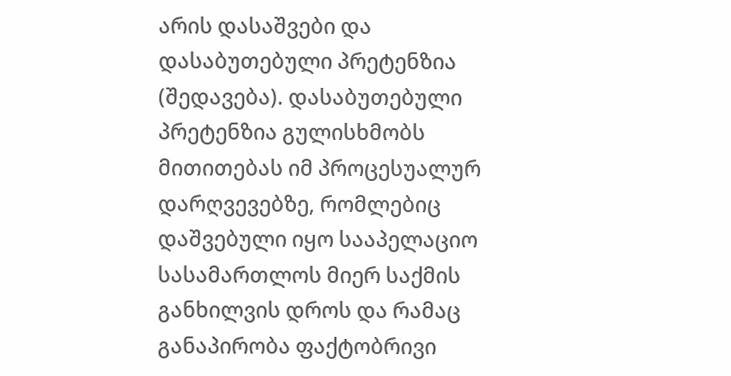არის დასაშვები და დასაბუთებული პრეტენზია (შედავება). დასაბუთებული პრეტენზია გულისხმობს მითითებას იმ პროცესუალურ დარღვევებზე, რომლებიც დაშვებული იყო სააპელაციო სასამართლოს მიერ საქმის განხილვის დროს და რამაც განაპირობა ფაქტობრივი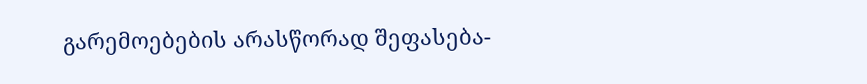გარემოებების არასწორად შეფასება-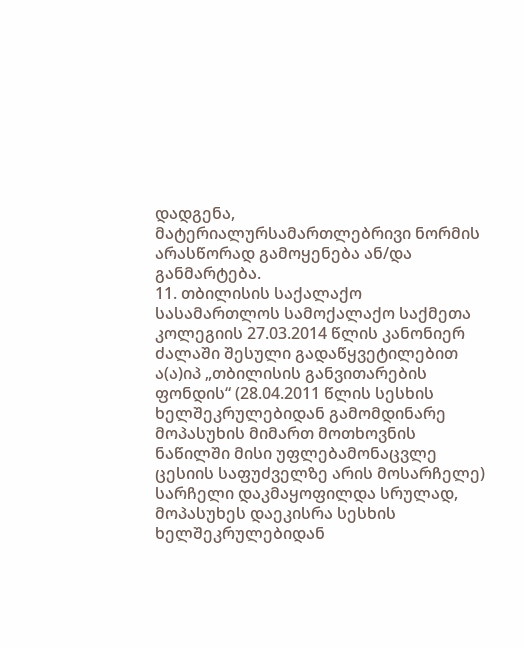დადგენა, მატერიალურსამართლებრივი ნორმის არასწორად გამოყენება ან/და განმარტება.
11. თბილისის საქალაქო სასამართლოს სამოქალაქო საქმეთა კოლეგიის 27.03.2014 წლის კანონიერ ძალაში შესული გადაწყვეტილებით ა(ა)იპ „თბილისის განვითარების ფონდის“ (28.04.2011 წლის სესხის ხელშეკრულებიდან გამომდინარე მოპასუხის მიმართ მოთხოვნის ნაწილში მისი უფლებამონაცვლე ცესიის საფუძველზე არის მოსარჩელე) სარჩელი დაკმაყოფილდა სრულად, მოპასუხეს დაეკისრა სესხის ხელშეკრულებიდან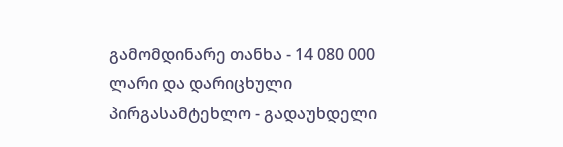გამომდინარე თანხა - 14 080 000 ლარი და დარიცხული პირგასამტეხლო - გადაუხდელი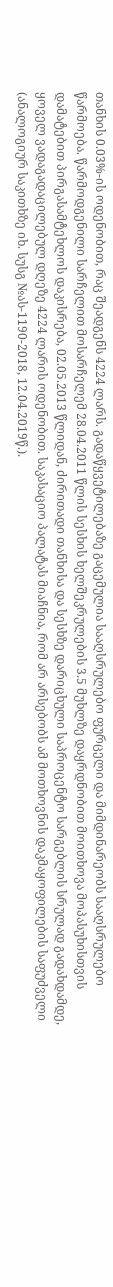თანხის 0.03%-ის ოდენობით, რაც შეადგენს 4224 ლარს. გადაწყვეტილებაზე გაცემულია სააღსრულებო ფურცელი და მიმდინარეობს სააღსრულებო წარმოება. წარმოდგენილი სარჩელით მოსარჩელემ 28.04.2011 წლის სესხის ხელშეკრულების 3.5 მუხლზე დაყრდნობით მოითხოვა მოპასუხისთვის დამატებით პირგასამტეხლოს დაკისრება, 02.05.2013 წლიდან, ძირითადი თანხისა და სესხზე დარიცხული საპროცენტო სარგებლის სრულად გადახდამდე, ყოველ ვადაგადაცილებულ დღეზე 4224 ლარის ოდენობით. საკასაციო პალატას მიაჩნია, რომ არ არსებობს ამ მოთხოვნის დაკმაყოფილების საფუძველი (ანალოგიურ საკითხზე იხ. სუსგ №ას-1190-2018, 12.04.2019წ.).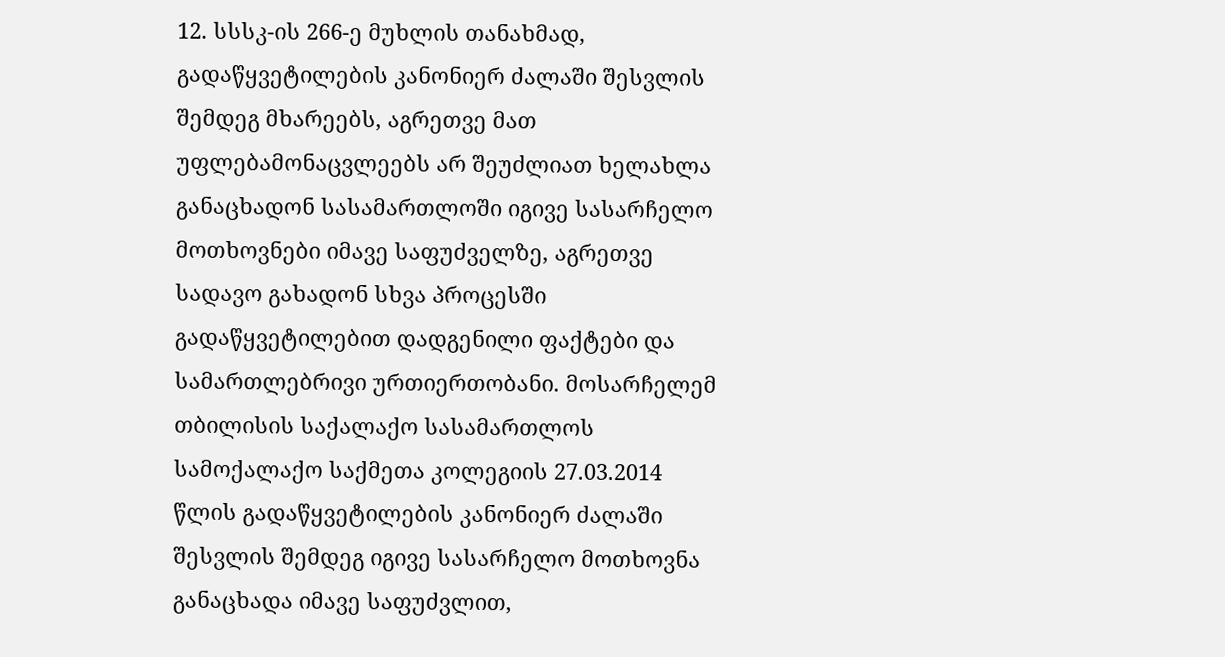12. სსსკ-ის 266-ე მუხლის თანახმად, გადაწყვეტილების კანონიერ ძალაში შესვლის შემდეგ მხარეებს, აგრეთვე მათ უფლებამონაცვლეებს არ შეუძლიათ ხელახლა განაცხადონ სასამართლოში იგივე სასარჩელო მოთხოვნები იმავე საფუძველზე, აგრეთვე სადავო გახადონ სხვა პროცესში გადაწყვეტილებით დადგენილი ფაქტები და სამართლებრივი ურთიერთობანი. მოსარჩელემ თბილისის საქალაქო სასამართლოს სამოქალაქო საქმეთა კოლეგიის 27.03.2014 წლის გადაწყვეტილების კანონიერ ძალაში შესვლის შემდეგ იგივე სასარჩელო მოთხოვნა განაცხადა იმავე საფუძვლით,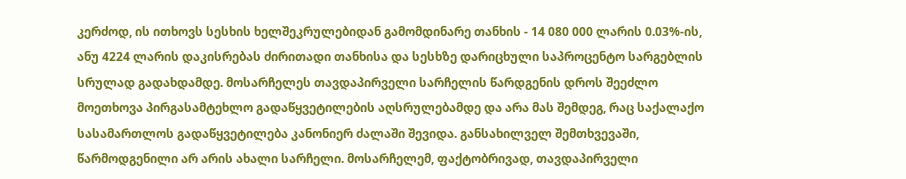კერძოდ, ის ითხოვს სესხის ხელშეკრულებიდან გამომდინარე თანხის - 14 080 000 ლარის 0.03%-ის, ანუ 4224 ლარის დაკისრებას ძირითადი თანხისა და სესხზე დარიცხული საპროცენტო სარგებლის სრულად გადახდამდე. მოსარჩელეს თავდაპირველი სარჩელის წარდგენის დროს შეეძლო მოეთხოვა პირგასამტეხლო გადაწყვეტილების აღსრულებამდე და არა მას შემდეგ, რაც საქალაქო სასამართლოს გადაწყვეტილება კანონიერ ძალაში შევიდა. განსახილველ შემთხვევაში, წარმოდგენილი არ არის ახალი სარჩელი. მოსარჩელემ, ფაქტობრივად, თავდაპირველი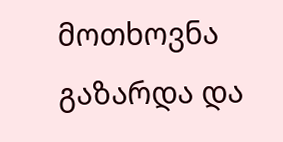მოთხოვნა გაზარდა და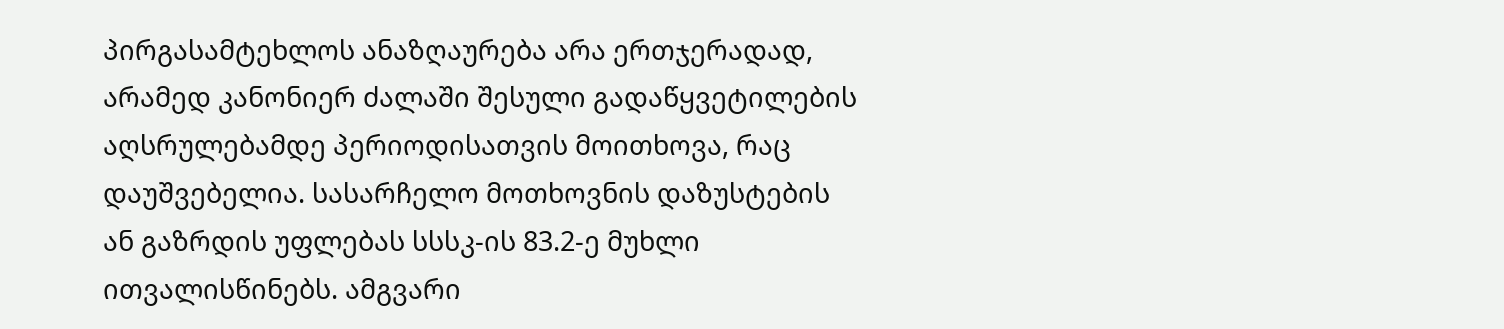პირგასამტეხლოს ანაზღაურება არა ერთჯერადად, არამედ კანონიერ ძალაში შესული გადაწყვეტილების აღსრულებამდე პერიოდისათვის მოითხოვა, რაც დაუშვებელია. სასარჩელო მოთხოვნის დაზუსტების ან გაზრდის უფლებას სსსკ-ის 83.2-ე მუხლი ითვალისწინებს. ამგვარი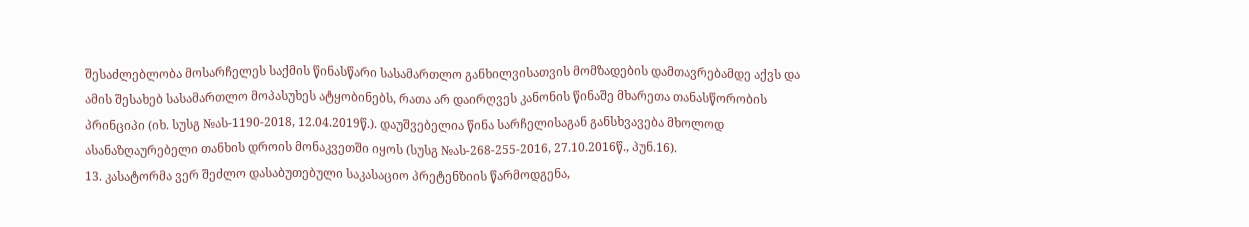შესაძლებლობა მოსარჩელეს საქმის წინასწარი სასამართლო განხილვისათვის მომზადების დამთავრებამდე აქვს და ამის შესახებ სასამართლო მოპასუხეს ატყობინებს, რათა არ დაირღვეს კანონის წინაშე მხარეთა თანასწორობის პრინციპი (იხ. სუსგ №ას-1190-2018, 12.04.2019წ.). დაუშვებელია წინა სარჩელისაგან განსხვავება მხოლოდ ასანაზღაურებელი თანხის დროის მონაკვეთში იყოს (სუსგ №ას-268-255-2016, 27.10.2016წ., პუნ.16).
13. კასატორმა ვერ შეძლო დასაბუთებული საკასაციო პრეტენზიის წარმოდგენა,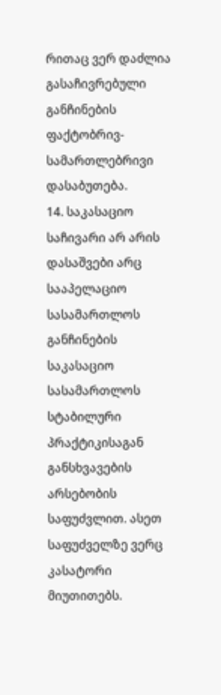რითაც ვერ დაძლია გასაჩივრებული განჩინების ფაქტობრივ-სამართლებრივი დასაბუთება.
14. საკასაციო საჩივარი არ არის დასაშვები არც სააპელაციო სასამართლოს განჩინების საკასაციო სასამართლოს სტაბილური პრაქტიკისაგან განსხვავების არსებობის საფუძვლით. ასეთ საფუძველზე ვერც კასატორი მიუთითებს.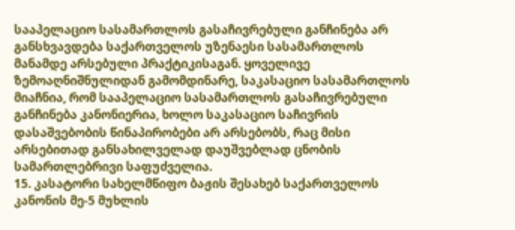სააპელაციო სასამართლოს გასაჩივრებული განჩინება არ განსხვავდება საქართველოს უზენაესი სასამართლოს მანამდე არსებული პრაქტიკისაგან. ყოველივე ზემოაღნიშნულიდან გამომდინარე, საკასაციო სასამართლოს მიაჩნია, რომ სააპელაციო სასამართლოს გასაჩივრებული განჩინება კანონიერია, ხოლო საკასაციო საჩივრის დასაშვებობის წინაპირობები არ არსებობს, რაც მისი არსებითად განსახილველად დაუშვებლად ცნობის სამართლებრივი საფუძველია.
15. კასატორი სახელმწიფო ბაჟის შესახებ საქართველოს კანონის მე-5 მუხლის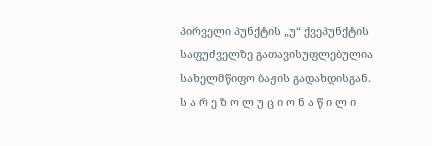პირველი პუნქტის „უ“ ქვეპუნქტის საფუძველზე გათავისუფლებულია სახელმწიფო ბაჟის გადახდისგან.
ს ა რ ე ზ ო ლ უ ც ი ო ნ ა წ ი ლ ი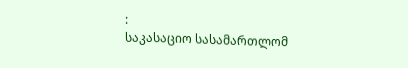:
საკასაციო სასამართლომ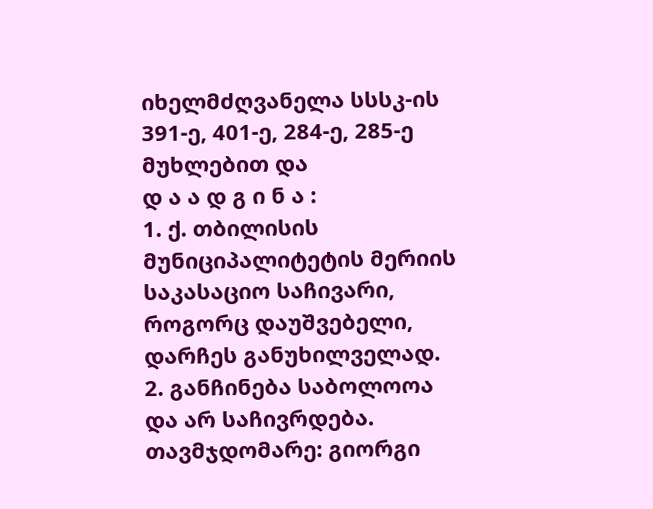იხელმძღვანელა სსსკ-ის 391-ე, 401-ე, 284-ე, 285-ე მუხლებით და
დ ა ა დ გ ი ნ ა :
1. ქ. თბილისის მუნიციპალიტეტის მერიის საკასაციო საჩივარი, როგორც დაუშვებელი, დარჩეს განუხილველად.
2. განჩინება საბოლოოა და არ საჩივრდება.
თავმჯდომარე: გიორგი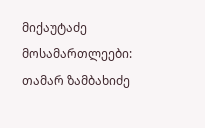მიქაუტაძე
მოსამართლეები: თამარ ზამბახიძე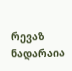რევაზ ნადარაია